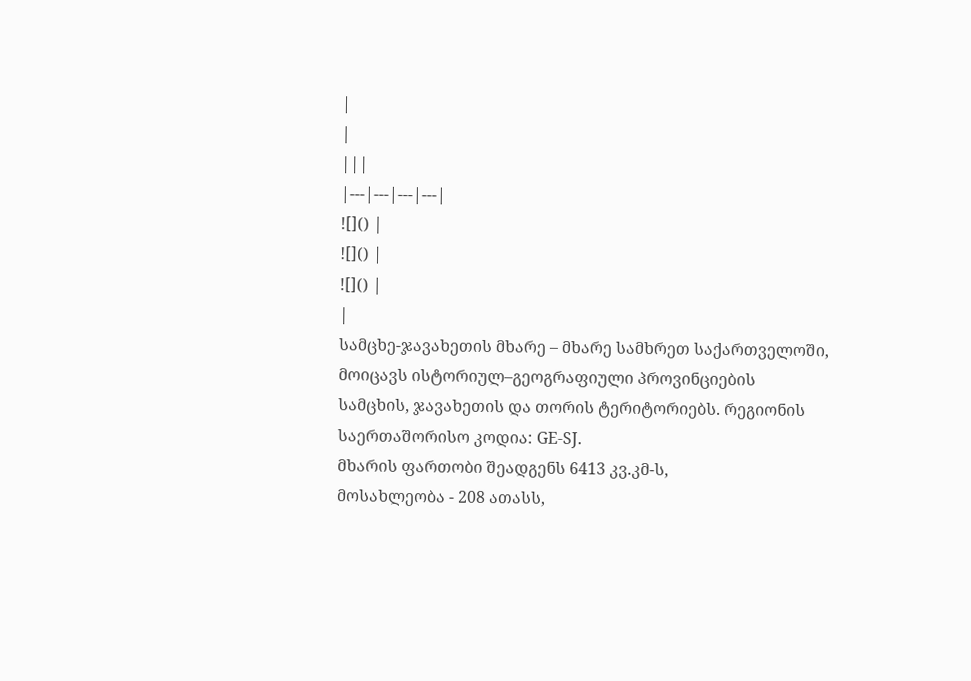|
|
|||
|---|---|---|---|
![]() |
![]() |
![]() |
|
სამცხე-ჯავახეთის მხარე – მხარე სამხრეთ საქართველოში, მოიცავს ისტორიულ–გეოგრაფიული პროვინციების სამცხის, ჯავახეთის და თორის ტერიტორიებს. რეგიონის საერთაშორისო კოდია: GE-SJ.
მხარის ფართობი შეადგენს 6413 კვ.კმ-ს,
მოსახლეობა - 208 ათასს,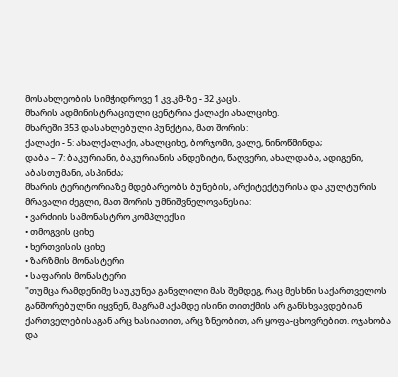მოსახლეობის სიმჭიდროვე 1 კვ.კმ-ზე - 32 კაცს.
მხარის ადმინისტრაციული ცენტრია ქალაქი ახალციხე.
მხარეში 353 დასახლებული პუნქტია, მათ შორის:
ქალაქი - 5: ახალქალაქი, ახალციხე, ბორჯომი, ვალე, ნინოწმინდა;
დაბა – 7: ბაკურიანი, ბაკურიანის ანდეზიტი, წაღვერი, ახალდაბა, ადიგენი, აბასთუმანი, ასპინძა;
მხარის ტერიტორიაზე მდებარეობს ბუნების, არქიტექტურისა და კულტურის მრავალი ძეგლი, მათ შორის უმნიშვნელოვანესია:
• ვარძიის სამონასტრო კომპლექსი
• თმოგვის ციხე
• ხერთვისის ციხე
• ზარზმის მონასტერი
• საფარის მონასტერი
"თუმცა რამდენიმე საუკუნეა განვლილი მას შემდეგ, რაც მესხნი საქართველოს განშორებულნი იყვნენ, მაგრამ აქამდე ისინი თითქმის არ განსხვავდებიან ქართველებისაგან არც ხასიათით, არც ზნეობით, არ ყოფა-ცხოვრებით. ოჯახობა და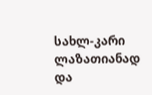სახლ-კარი ლაზათიანად და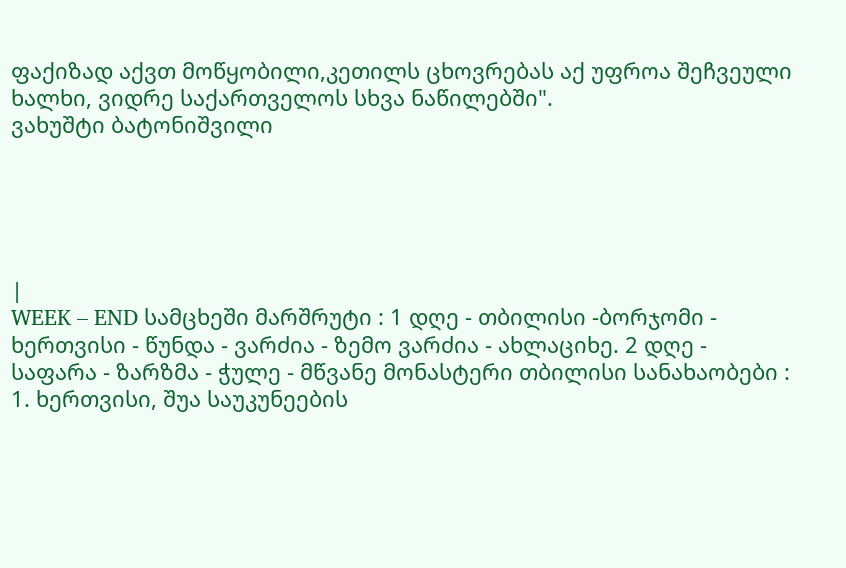ფაქიზად აქვთ მოწყობილი,კეთილს ცხოვრებას აქ უფროა შეჩვეული ხალხი, ვიდრე საქართველოს სხვა ნაწილებში".
ვახუშტი ბატონიშვილი





|
WEEK – END სამცხეში მარშრუტი : 1 დღე - თბილისი -ბორჯომი - ხერთვისი - წუნდა - ვარძია - ზემო ვარძია - ახლაციხე. 2 დღე - საფარა - ზარზმა - ჭულე - მწვანე მონასტერი თბილისი სანახაობები : 1. ხერთვისი, შუა საუკუნეების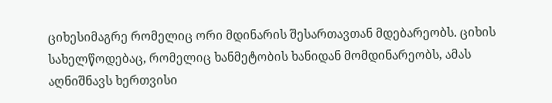ციხესიმაგრე რომელიც ორი მდინარის შესართავთან მდებარეობს. ციხის სახელწოდებაც, რომელიც ხანმეტობის ხანიდან მომდინარეობს, ამას აღნიშნავს ხერთვისი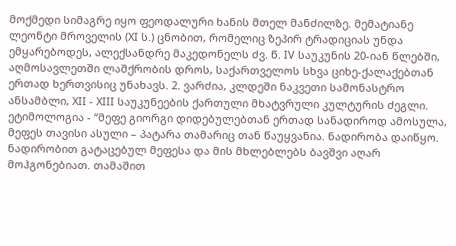მოქმედი სიმაგრე იყო ფეოდალური ხანის მთელ მანძილზე. მემატიანე ლეონტი მროველის (XI ს.) ცნობით, რომელიც ზეპირ ტრადიციას უნდა ემყარებოდეს, ალექსანდრე მაკედონელს ძვ. წ. IV საუკუნის 20-იან წლებში, აღმოსავლეთში ლაშქრობის დროს, საქართველოს სხვა ციხე-ქალაქებთან ერთად ხერთვისიც უნახავს. 2. ვარძია, კლდეში ნაკვეთი სამონასტრო ანსამბლი, XII - XIII საუკუნეების ქართული მხატვრული კულტურის ძეგლი. ეტიმოლოგია - “მეფე გიორგი დიდებულებთან ერთად სანადიროდ ამოსულა, მეფეს თავისი ასული – პატარა თამარიც თან წაუყვანია. ნადირობა დაიწყო. ნადირობით გატაცებულ მეფესა და მის მხლებლებს ბავშვი აღარ მოჰგონებიათ. თამაშით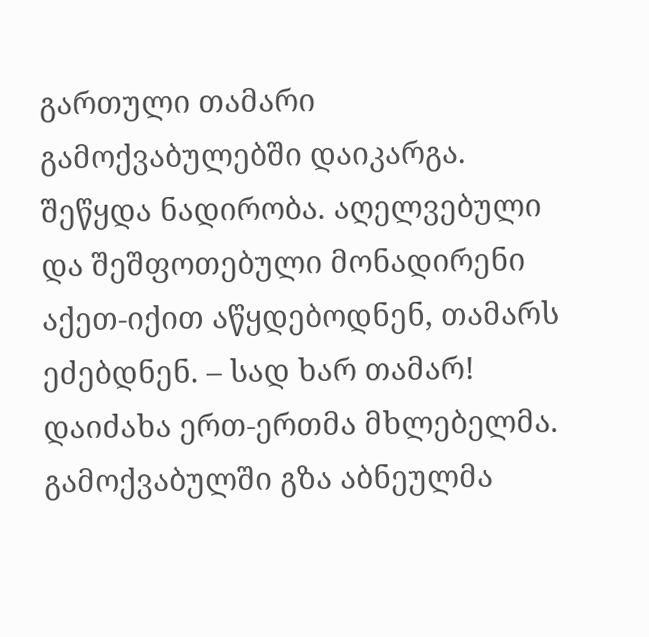გართული თამარი გამოქვაბულებში დაიკარგა. შეწყდა ნადირობა. აღელვებული და შეშფოთებული მონადირენი აქეთ-იქით აწყდებოდნენ, თამარს ეძებდნენ. – სად ხარ თამარ! დაიძახა ერთ-ერთმა მხლებელმა. გამოქვაბულში გზა აბნეულმა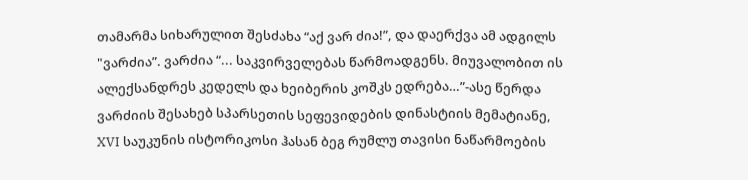თამარმა სიხარულით შესძახა “აქ ვარ ძია!”, და დაერქვა ამ ადგილს "ვარძია”. ვარძია “... საკვირველებას წარმოადგენს. მიუვალობით ის ალექსანდრეს კედელს და ხეიბერის კოშკს ედრება…”-ასე წერდა ვარძიის შესახებ სპარსეთის სეფევიდების დინასტიის მემატიანე, XVI საუკუნის ისტორიკოსი ჰასან ბეგ რუმლუ თავისი ნაწარმოების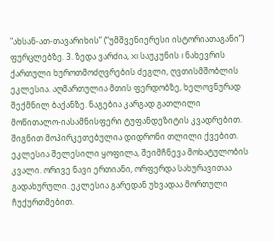"ახსან-ათ-თავარიხის” (“უმშვენიერესი ისტორიათაგანი”) ფურცლებზე. 3. ზედა ვარძია, XI საუკუნის I ნახევრის ქართული ხუროთმოძღვრების ძეგლი, ღვთისმშობლის ეკლესია. აღმართულია მთის ფერდობზე, ხელოვნურად შექმნილ ბაქანზე. ნაგებია კარგად გათლილი მოწითალო-იასამნისფერი ტუფანდეზიტის კვადრებით. შიგნით მოპირკეთებულია დიდრონი თლილი ქვებით. ეკლესია შელესილი ყოფილა, შეიმჩნევა მოხატულობის კვალი. ორივე ნავი ერთიანი, ორფერდა სახურავითაა გადახურული. ეკლესია გარედან უხვადაა მორთული ჩუქურთმებით.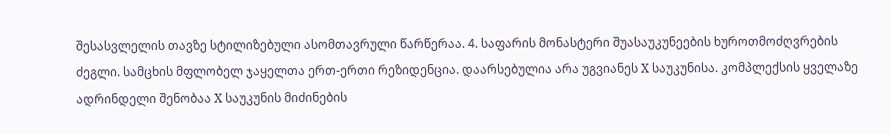შესასვლელის თავზე სტილიზებული ასომთავრული წარწერაა. 4. საფარის მონასტერი შუასაუკუნეების ხუროთმოძღვრების ძეგლი. სამცხის მფლობელ ჯაყელთა ერთ-ერთი რეზიდენცია. დაარსებულია არა უგვიანეს X საუკუნისა. კომპლექსის ყველაზე ადრინდელი შენობაა X საუკუნის მიძინების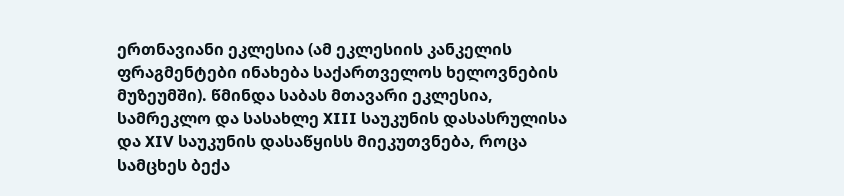ერთნავიანი ეკლესია (ამ ეკლესიის კანკელის ფრაგმენტები ინახება საქართველოს ხელოვნების მუზეუმში). წმინდა საბას მთავარი ეკლესია, სამრეკლო და სასახლე XIII საუკუნის დასასრულისა და XIV საუკუნის დასაწყისს მიეკუთვნება, როცა სამცხეს ბექა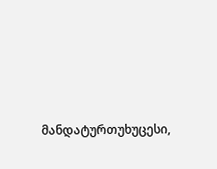მანდატურთუხუცესი,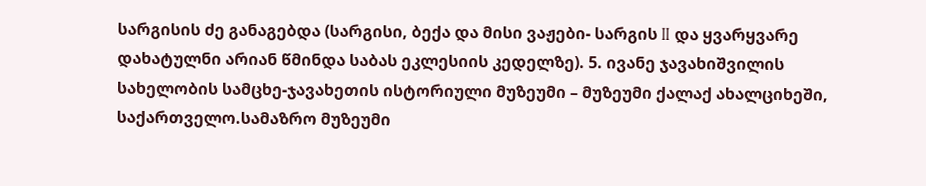სარგისის ძე განაგებდა (სარგისი, ბექა და მისი ვაჟები- სარგის II და ყვარყვარე დახატულნი არიან წმინდა საბას ეკლესიის კედელზე). 5. ივანე ჯავახიშვილის სახელობის სამცხე-ჯავახეთის ისტორიული მუზეუმი – მუზეუმი ქალაქ ახალციხეში, საქართველო.სამაზრო მუზეუმი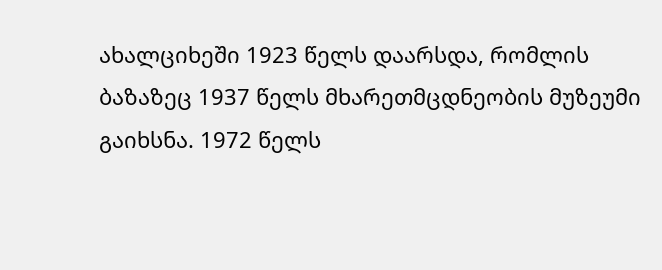ახალციხეში 1923 წელს დაარსდა, რომლის ბაზაზეც 1937 წელს მხარეთმცდნეობის მუზეუმი გაიხსნა. 1972 წელს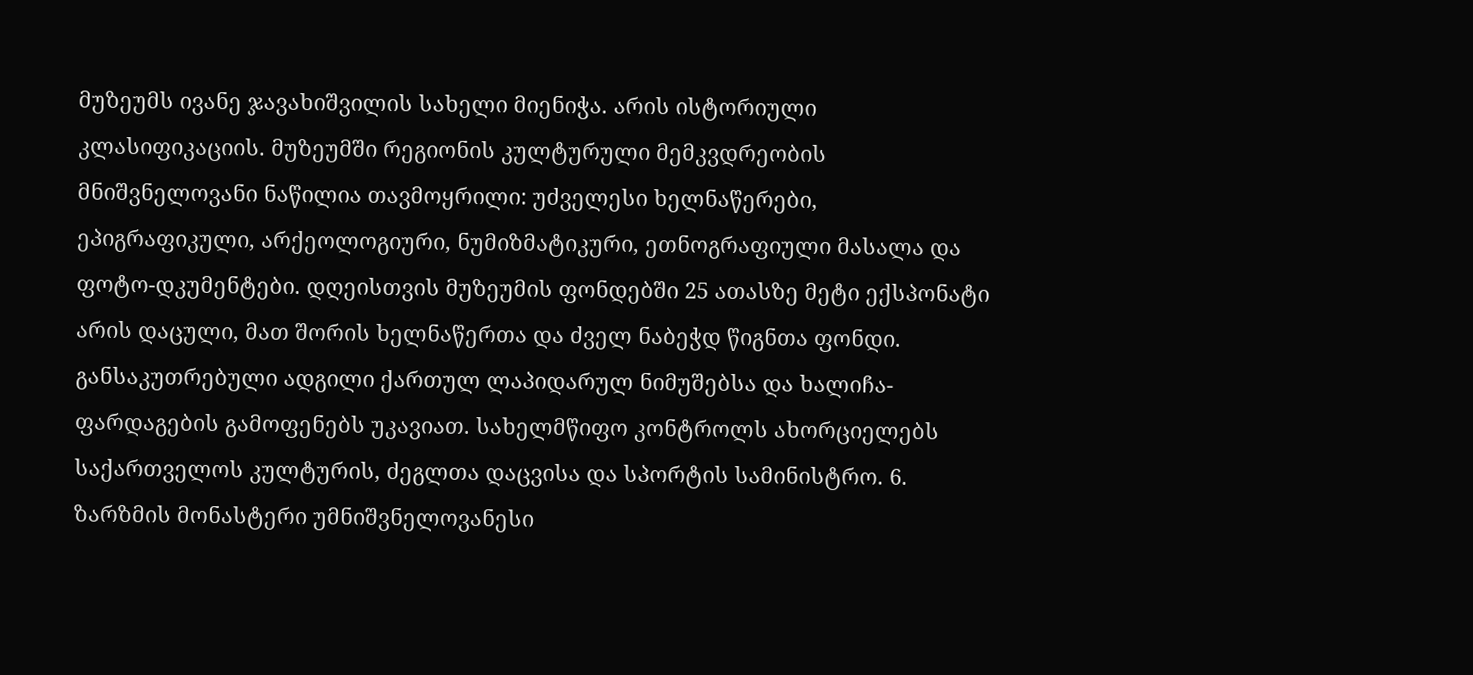მუზეუმს ივანე ჯავახიშვილის სახელი მიენიჭა. არის ისტორიული კლასიფიკაციის. მუზეუმში რეგიონის კულტურული მემკვდრეობის მნიშვნელოვანი ნაწილია თავმოყრილი: უძველესი ხელნაწერები, ეპიგრაფიკული, არქეოლოგიური, ნუმიზმატიკური, ეთნოგრაფიული მასალა და ფოტო-დკუმენტები. დღეისთვის მუზეუმის ფონდებში 25 ათასზე მეტი ექსპონატი არის დაცული, მათ შორის ხელნაწერთა და ძველ ნაბეჭდ წიგნთა ფონდი. განსაკუთრებული ადგილი ქართულ ლაპიდარულ ნიმუშებსა და ხალიჩა-ფარდაგების გამოფენებს უკავიათ. სახელმწიფო კონტროლს ახორციელებს საქართველოს კულტურის, ძეგლთა დაცვისა და სპორტის სამინისტრო. 6. ზარზმის მონასტერი უმნიშვნელოვანესი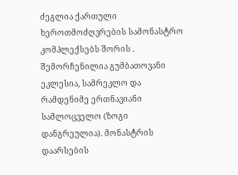ძეგლია ქართული ხეროთმოძღვრების სამონასტრო კომპლექსებს შორის . შემორჩენილია გუმბათოვანი ეკლესია, სამრეკლო და რამდენიმე ერთნავიანი სამლოცველო (ზოგი დანგრეულია). მონასტრის დაარსების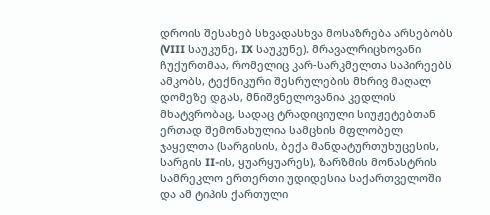დროის შესახებ სხვადასხვა მოსაზრება არსებობს (VIII საუკუნე, IX საუკუნე). მრავალრიცხოვანი ჩუქურთმაა, რომელიც კარ-სარკმელთა საპირეებს ამკობს, ტექნიკური შესრულების მხრივ მაღალ დომეზე დგას, მნიშვნელოვანია კედლის მხატვრობაც, სადაც ტრადიციული სიუჟეტებთან ერთად შემონახულია სამცხის მფლობელ ჯაყელთა (სარგისის, ბექა მანდატურთუხუცესის, სარგის II-ის, ყუარყუარეს), ზარზმის მონასტრის სამრეკლო ერთერთი უდიდესია საქართველოში და ამ ტიპის ქართული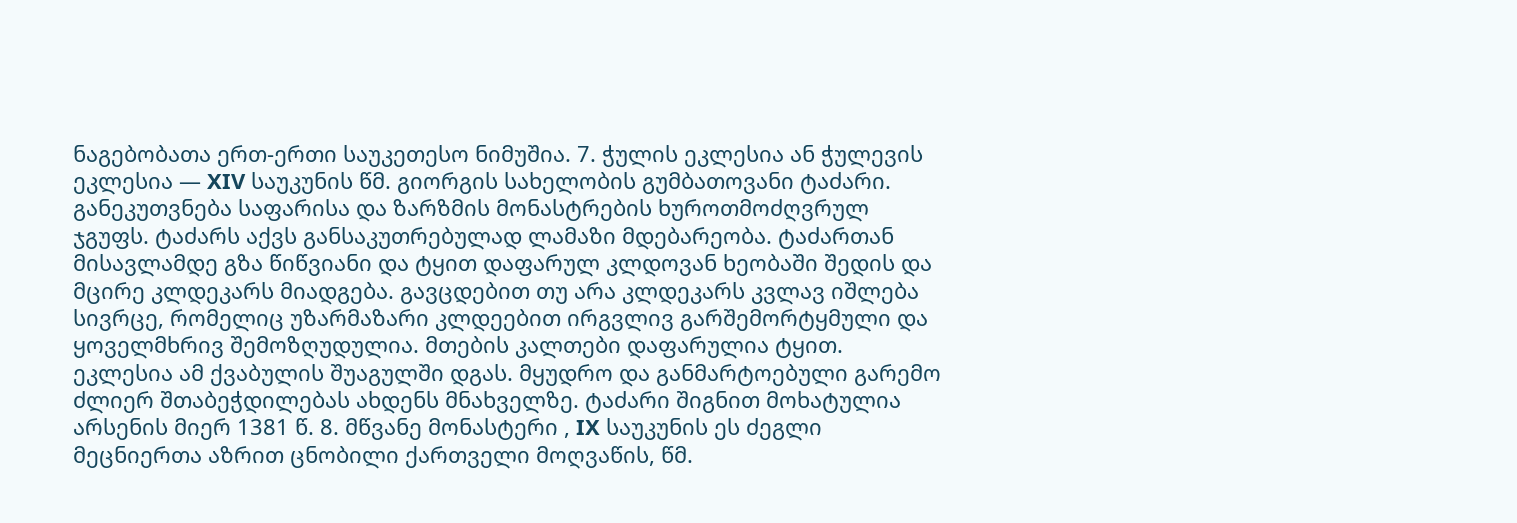ნაგებობათა ერთ-ერთი საუკეთესო ნიმუშია. 7. ჭულის ეკლესია ან ჭულევის ეკლესია — XIV საუკუნის წმ. გიორგის სახელობის გუმბათოვანი ტაძარი. განეკუთვნება საფარისა და ზარზმის მონასტრების ხუროთმოძღვრულ ჯგუფს. ტაძარს აქვს განსაკუთრებულად ლამაზი მდებარეობა. ტაძართან მისავლამდე გზა წიწვიანი და ტყით დაფარულ კლდოვან ხეობაში შედის და მცირე კლდეკარს მიადგება. გავცდებით თუ არა კლდეკარს კვლავ იშლება სივრცე, რომელიც უზარმაზარი კლდეებით ირგვლივ გარშემორტყმული და ყოველმხრივ შემოზღუდულია. მთების კალთები დაფარულია ტყით. ეკლესია ამ ქვაბულის შუაგულში დგას. მყუდრო და განმარტოებული გარემო ძლიერ შთაბეჭდილებას ახდენს მნახველზე. ტაძარი შიგნით მოხატულია არსენის მიერ 1381 წ. 8. მწვანე მონასტერი , IX საუკუნის ეს ძეგლი მეცნიერთა აზრით ცნობილი ქართველი მოღვაწის, წმ.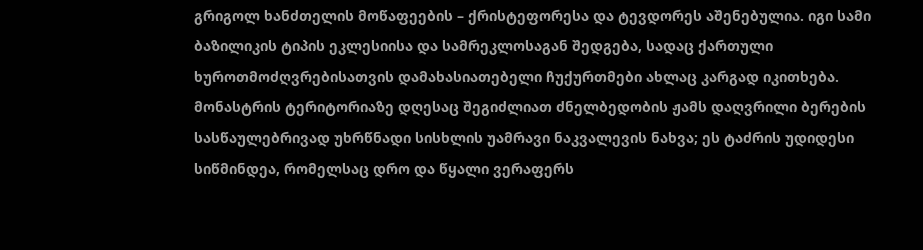გრიგოლ ხანძთელის მოწაფეების – ქრისტეფორესა და ტევდორეს აშენებულია. იგი სამი ბაზილიკის ტიპის ეკლესიისა და სამრეკლოსაგან შედგება, სადაც ქართული ხუროთმოძღვრებისათვის დამახასიათებელი ჩუქურთმები ახლაც კარგად იკითხება. მონასტრის ტერიტორიაზე დღესაც შეგიძლიათ ძნელბედობის ჟამს დაღვრილი ბერების სასწაულებრივად უხრწნადი სისხლის უამრავი ნაკვალევის ნახვა; ეს ტაძრის უდიდესი სიწმინდეა, რომელსაც დრო და წყალი ვერაფერს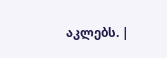აკლებს. |